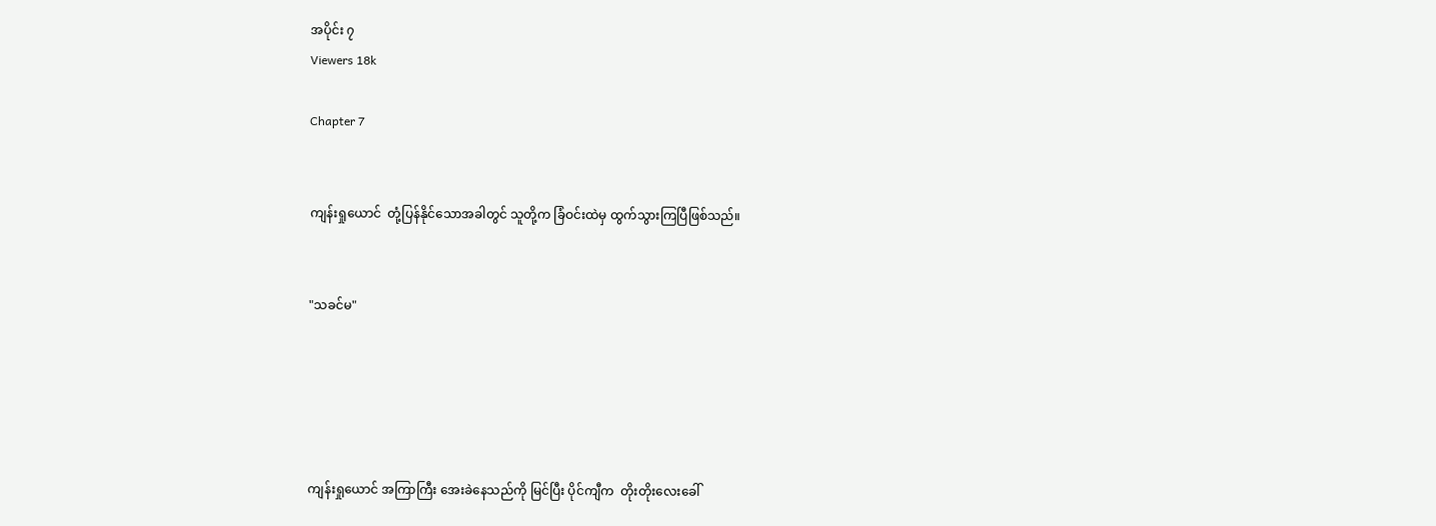အပိုင်း ၇
Viewers 18k

Chapter 7


ကျန်းရှုယောင်  တုံ့ပြန်နိုင်သောအခါတွင် သူတို့က ခြံဝင်းထဲမှ ထွက်သွားကြပြီဖြစ်သည်။


"သခင်မ"





ကျန်းရှုယောင် အကြာကြီး အေးခဲနေသည်ကို မြင်ပြီး ပိုင်ကျီက  တိုးတိုးလေးခေါ်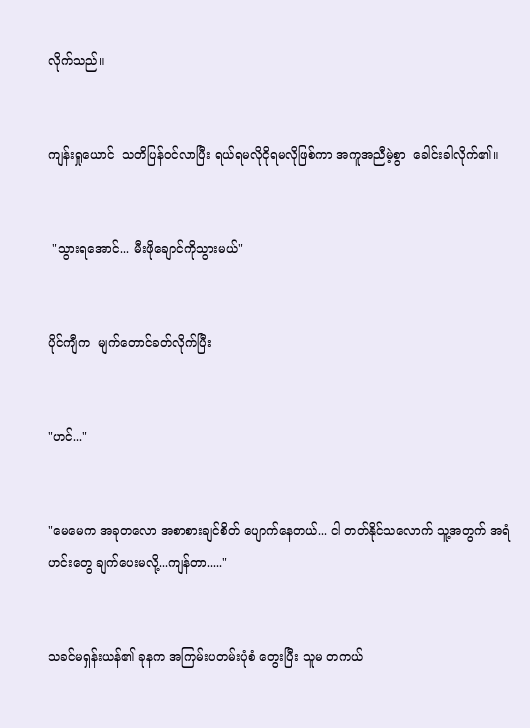လိုက်သည်။


ကျန်းရှုယောင်  သတိပြန်ဝင်လာပြီး ရယ်ရမလိုငိုရမလိုဖြစ်ကာ အကူအညီမဲ့စွာ  ခေါင်းခါလိုက်၏။


 "သွားရအောင်... မီးဖိုချောင်ကိုသွားမယ်"


ပိုင်ကျီက  မျက်တောင်ခတ်လိုက်ပြီး


"ဟင်..."


"မေမေက အခုတလော အစာစားချင်စိတ် ပျောက်နေတယ်... ငါ တတ်နိုင်သလောက် သူ့အတွက် အရံဟင်းတွေ ချက်ပေးမလို့...ကျန်တာ....."


သခင်မရှန်းယန်၏ ခုနက အကြမ်းပတမ်းပုံစံ တွေးပြီး သူမ တကယ်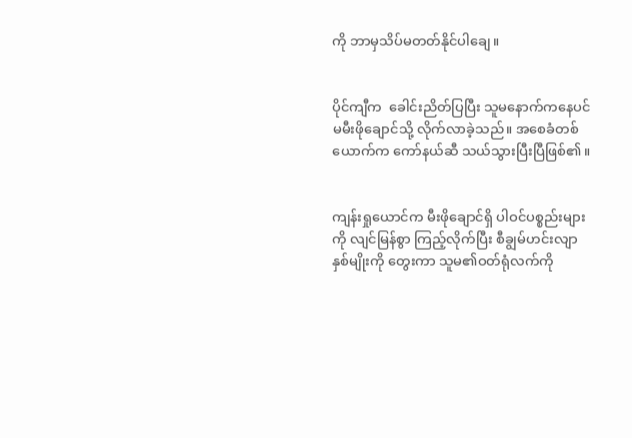ကို ဘာမှသိပ်မတတ်နိုင်ပါချေ။


ပိုင်ကျီက  ခေါင်းညိတ်ပြပြီး သူမနောက်ကနေပင်မမီးဖိုချောင်သို့ လိုက်လာခဲ့သည်။ အစေခံတစ်ယောက်က ကော်နယ်ဆီ သယ်သွားပြီးပြီဖြစ်၏။


ကျန်းရှုယောင်က မီးဖိုချောင်ရှိ ပါဝင်ပစ္စည်းများကို လျင်မြန်စွာ ကြည့်လိုက်ပြီး စီချွမ်ဟင်းလျာ နှစ်မျိုးကို တွေးကာ သူမ၏ဝတ်ရုံလက်ကို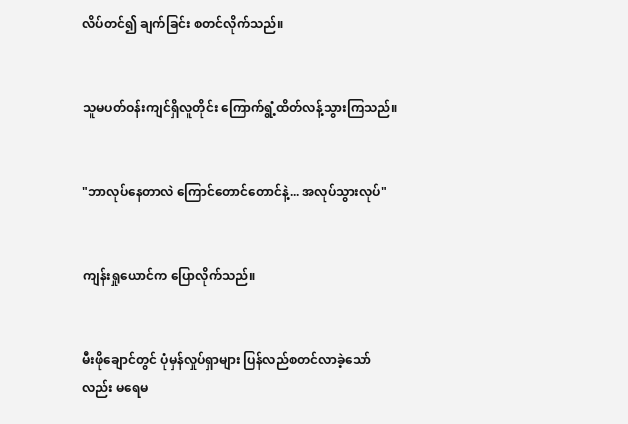လိပ်တင်၍ ချက်ခြင်း စတင်လိုက်သည်။


သူမပတ်ဝန်းကျင်ရှိလူတိုင်း ကြောက်ရွံ့ထိတ်လန့်သွားကြသည်။


"ဘာလုပ်နေတာလဲ ကြောင်တောင်တောင်နဲ့... အလုပ်သွားလုပ်"


ကျန်းရှုယောင်က ပြောလိုက်သည်။


မီးဖိုချောင်တွင် ပုံမှန်လှုပ်ရှာများ ပြန်လည်စတင်လာခဲ့သော်လည်း မရေမ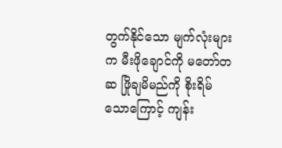တွက်နိုင်သော မျက်လုံးများက မီးဖိုချောင်ကို မတော်တဆ ဖြိုချမိမည်ကို စိုးရိမ်သောကြောင့် ကျန်း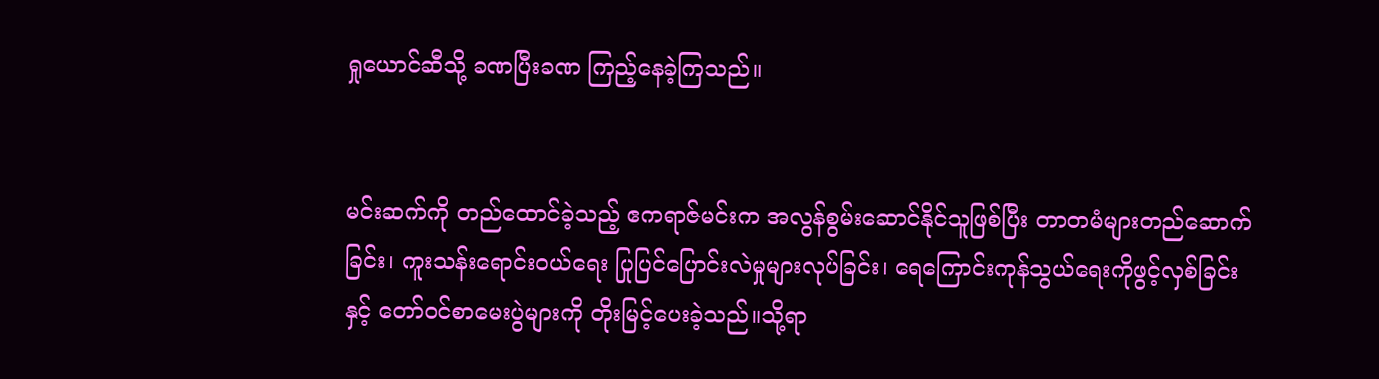ရှုယောင်ဆီသို့ ခဏပြီးခဏ ကြည့်နေခဲ့ကြသည်။


မင်းဆက်ကို တည်ထောင်ခဲ့သည့် ဧကရာဇ်မင်းက အလွန်စွမ်းဆောင်နိုင်သူဖြစ်ပြီး တာတမံများတည်ဆောက်ခြင်း၊ ကူးသန်းရောင်းဝယ်ရေး ပြုပြင်ပြောင်းလဲမှုများလုပ်ခြင်း၊ ရေကြောင်းကုန်သွယ်ရေးကိုဖွင့်လှစ်ခြင်းနှင့် တော်ဝင်စာမေးပွဲများကို တိုးမြင့်ပေးခဲ့သည်။သို့ရာ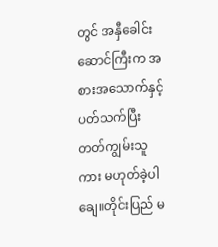တွင် အနှီခေါင်းဆောင်ကြီးက အစားအသောက်နှင့်  ပတ်သက်ပြီး တတ်ကျွမ်းသူကား မဟုတ်ခဲ့ပါချေ။တိုင်းပြည် မ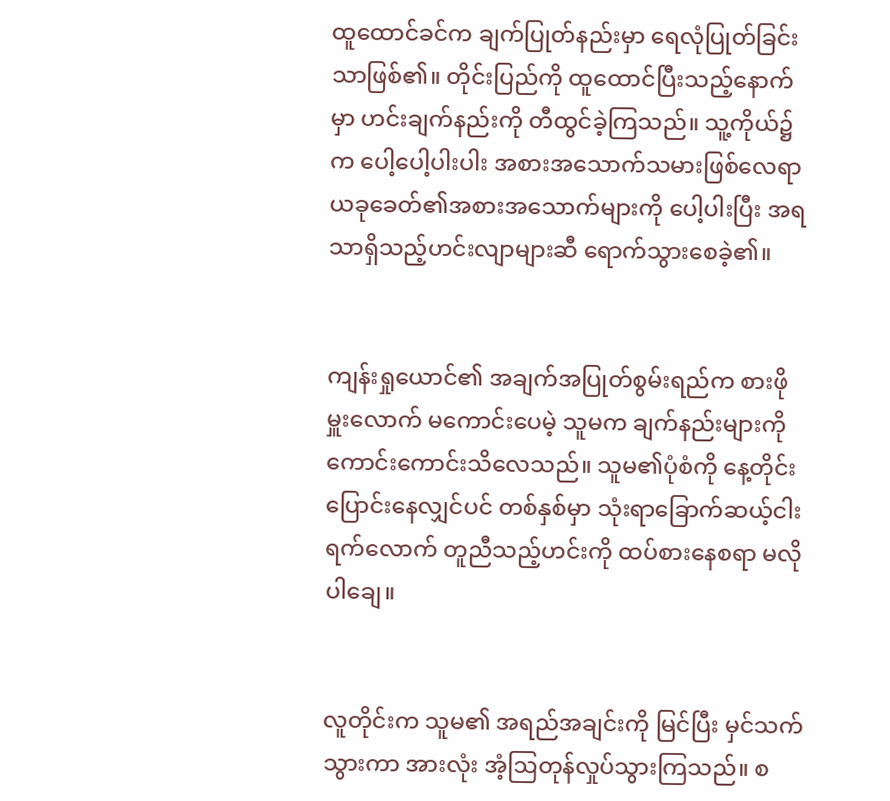ထူထောင်ခင်က ချက်ပြုတ်နည်းမှာ ရေလုံပြုတ်ခြင်းသာဖြစ်၏။ တိုင်းပြည်ကို ထူထောင်ပြီးသည့်နောက်မှာ ဟင်းချက်နည်းကို တီထွင်ခဲ့ကြသည်။ သူ့ကိုယ်၌က ပေါ့ပေါ့ပါးပါး အစားအသောက်သမားဖြစ်လေရာ ယခုခေတ်၏အစားအသောက်များကို ပေါ့ပါးပြီး အရသာရှိသည့်ဟင်းလျာများဆီ ရောက်သွားစေခဲ့၏။


ကျန်းရှုယောင်၏ အချက်အပြုတ်စွမ်းရည်က စားဖိုမှူးလောက် မကောင်းပေမဲ့ သူမက ချက်နည်းများကို ကောင်းကောင်းသိလေသည်။ သူမ၏ပုံစံကို နေ့တိုင်းပြောင်းနေလျှင်ပင် တစ်နှစ်မှာ သုံးရာခြောက်ဆယ့်ငါးရက်လောက် တူညီသည့်ဟင်းကို ထပ်စားနေစရာ မလိုပါချေ။


လူတိုင်းက သူမ၏ အရည်အချင်းကို မြင်ပြီး မှင်သက်သွားကာ အားလုံး အံ့ဩတုန်လှုပ်သွားကြသည်။ စ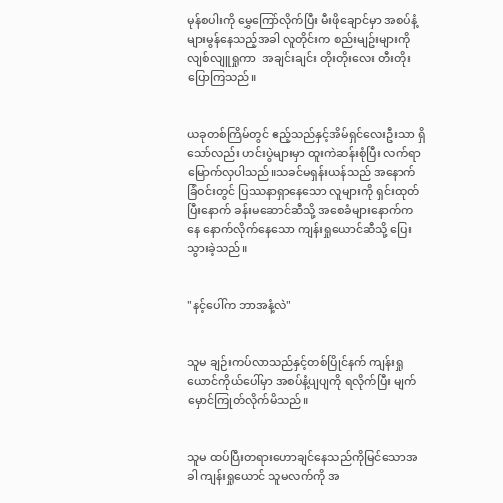မုန်စပါးကို မွှေကြော်လိုက်ပြီး မီးဖိုချောင်မှာ အစပ်နံ့များမွန်နေသည့်အခါ လူတိုင်းက စည်းမျဥ်းများကို လျစ်လျူရှုကာ  အချင်းချင်း တိုးတိုးလေး တီးတိုးပြောကြသည်။


ယခုတစ်ကြိမ်တွင် ဧည့်သည်နှင့်အိမ်ရှင်လေးဦးသာ ရှိသော်လည်း ဟင်းပွဲများမှာ ထူးကဲဆန်းစုံပြီး လက်ရာမြောက်လှပါသည်။သခင်မရှန်းယန်သည် အနောက်ခြံဝင်းတွင် ပြဿနာရှာနေသော လူများကို ရှင်းထုတ်ပြီးနောက် ခန်းမဆောင်ဆီသို့ အစေခံများနောက်ကနေ နောက်လိုက်နေသော ကျန်းရှုယောင်ဆီသို့ ပြေးသွားခဲ့သည်။


"နင့်ပေါ်က ဘာအနံ့လဲ"


သူမ ချဉ်းကပ်လာသည်နှင့်တစ်ပြိုင်နက် ကျန်းရှုယောင်ကိုယ်ပေါ်မှာ အစပ်နံ့ပျပျကို ရလိုက်ပြီး မျက်မှောင်ကြုတ်လိုက်မိသည်။


သူမ ထပ်ပြီးတရားဟောချင်နေသည်ကိုမြင်သောအခါ ကျန်းရှုယောင် သူမလက်ကို အ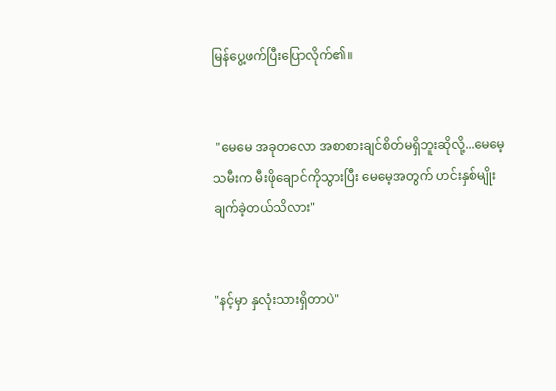မြန်ပွေ့ဖက်ပြီးပြောလိုက်၏။


 "မေမေ အခုတလော အစာစားချင်စိတ်မရှိဘူးဆိုလို့...မေမေ့သမီးက မီးဖိုချောင်ကိုသွားပြီး မေမေ့အတွက် ဟင်းနှစ်မျိုး ချက်ခဲ့တယ်သိလား"


"နင့်မှာ နှလုံးသားရှိတာပဲ"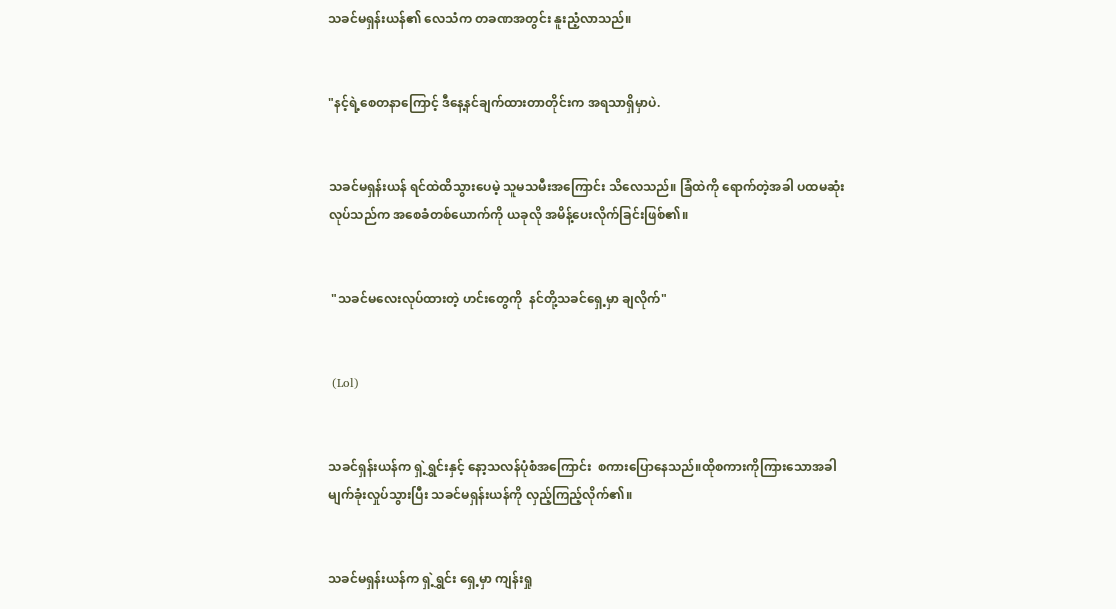သခင်မရှန်းယန်၏ လေသံက တခဏအတွင်း နူးညံ့လာသည်။


"နင့်ရဲ့စေတနာကြောင့် ဒီနေ့နင်ချက်ထားတာတိုင်းက အရသာရှိမှာပဲ.


သခင်မရှန်းယန် ရင်ထဲထိသွားပေမဲ့ သူမသမီးအကြောင်း သိလေသည်။ ခြံထဲကို ရောက်တဲ့အခါ ပထမဆုံးလုပ်သည်က အစေခံတစ်ယောက်ကို ယခုလို အမိန့်ပေးလိုက်ခြင်းဖြစ်၏။


 "သခင်မလေးလုပ်ထားတဲ့ ဟင်းတွေကို  နင်တို့သခင်ရှေ့မှာ ချလိုက်"


 (Lol)


သခင်ရှန်းယန်က ရှဲ့ရွှင်းနှင့် နော့သလန်ပုံစံအကြောင်း  စကားပြောနေသည်။ထိုစကားကိုကြားသောအခါ မျက်ခုံးလှုပ်သွားပြီး သခင်မရှန်းယန်ကို လှည့်ကြည့်လိုက်၏။


သခင်မရှန်းယန်က ရှဲ့ရွှင်း ရှေ့မှာ ကျန်းရှု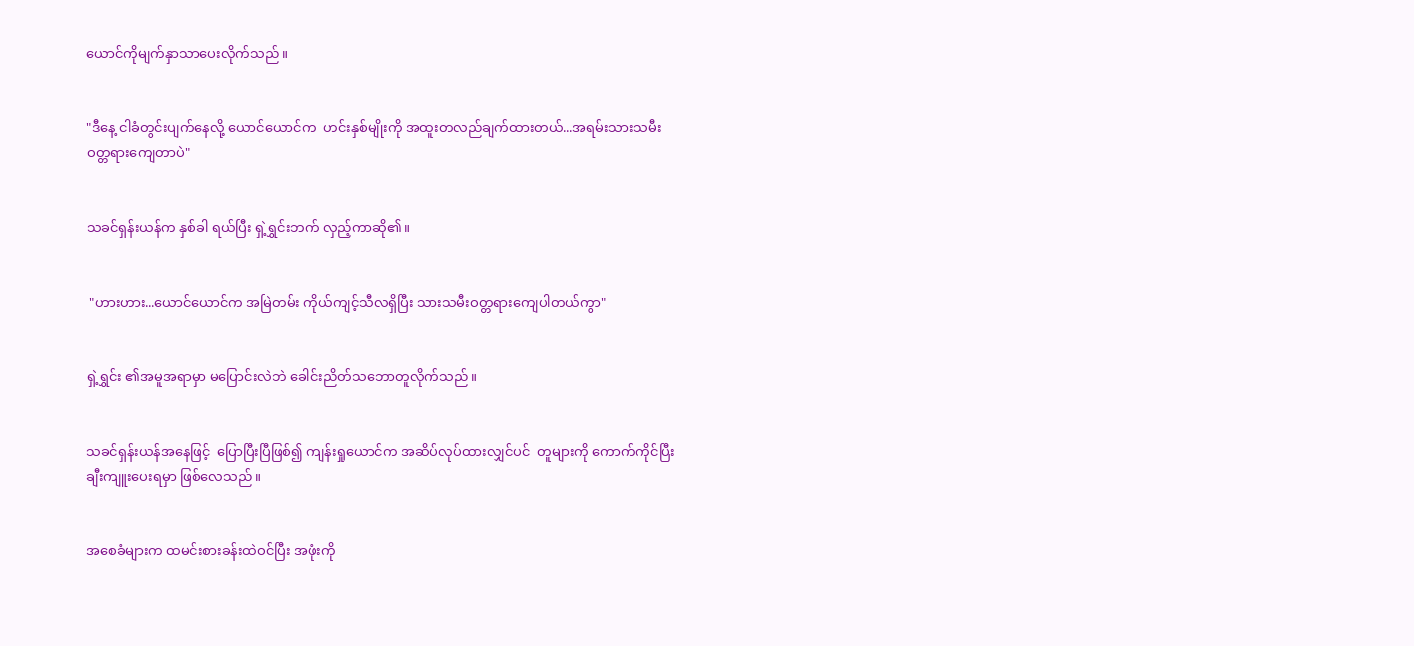ယောင်ကိုမျက်နှာသာပေးလိုက်သည်။


"ဒီနေ့ ငါခံတွင်းပျက်နေလို့ ယောင်ယောင်က  ဟင်းနှစ်မျိုးကို အထူးတလည်ချက်ထားတယ်...အရမ်းသားသမီးဝတ္တရားကျေတာပဲ"


သခင်ရှန်းယန်က နှစ်ခါ ရယ်ပြီး ရှဲ့ရွှင်းဘက် လှည့်ကာဆို၏။


 "ဟားဟား...ယောင်ယောင်က အမြဲတမ်း ကိုယ်ကျင့်သီလရှိပြီး သားသမီးဝတ္တရားကျေပါတယ်ကွာ"


ရှဲ့ရွှင်း ၏အမူအရာမှာ မပြောင်းလဲဘဲ ခေါင်းညိတ်သဘောတူလိုက်သည်။


သခင်ရှန်းယန်အနေဖြင့်  ပြောပြီးပြီဖြစ်၍ ကျန်းရှုယောင်က အဆိပ်လုပ်ထားလျှင်ပင်  တူများကို ကောက်ကိုင်ပြီး ချီးကျူးပေးရမှာ ဖြစ်လေသည်။


အစေခံများက ထမင်းစားခန်းထဲဝင်ပြီး အဖုံးကို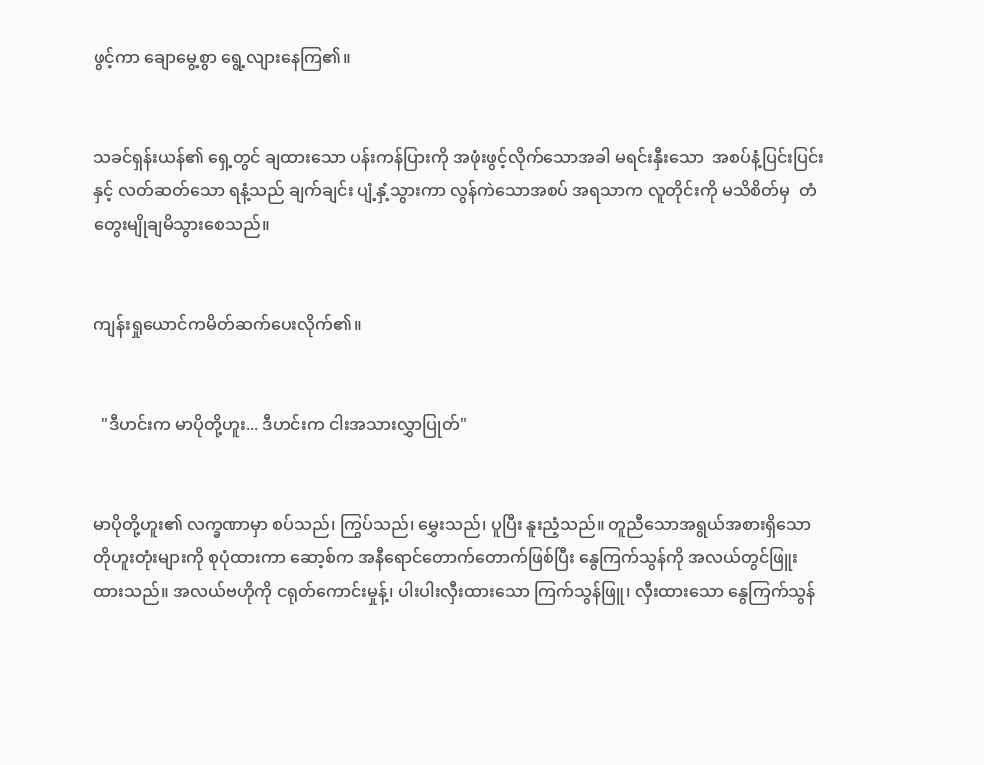ဖွင့်ကာ ချောမွေ့စွာ ရွေ့လျားနေကြ၏။


သခင်ရှန်းယန်၏ ရှေ့တွင် ချထားသော ပန်းကန်ပြားကို အဖုံးဖွင့်လိုက်သောအခါ မရင်းနှီးသော  အစပ်နံ့ပြင်းပြင်း နှင့် လတ်ဆတ်သော ရနံ့သည် ချက်ချင်း ပျံ့နှံ့သွားကာ လွန်ကဲသောအစပ် အရသာက လူတိုင်းကို မသိစိတ်မှ  တံတွေးမျိုချမိသွားစေသည်။


ကျန်းရှုယောင်ကမိတ်ဆက်ပေးလိုက်၏။


  "ဒီဟင်းက မာပိုတို့ဟူး... ဒီဟင်းက ငါးအသားလွှာပြုတ်"


မာပိုတို့ဟူး၏ လက္ခဏာမှာ စပ်သည်၊ ကြွပ်သည်၊ မွှေးသည်၊ ပူပြီး နူးညံ့သည်။ တူညီသောအရွယ်အစားရှိသော တိုဟူးတုံးများကို စုပုံထားကာ ဆော့စ်က အနီရောင်တောက်တောက်ဖြစ်ပြီး နွေကြက်သွန်ကို အလယ်တွင်ဖြူးထားသည်။ အလယ်ဗဟိုကို ငရုတ်ကောင်းမှုန့်၊ ပါးပါးလှီးထားသော ကြက်သွန်ဖြူ၊ လှီးထားသော နွေကြက်သွန်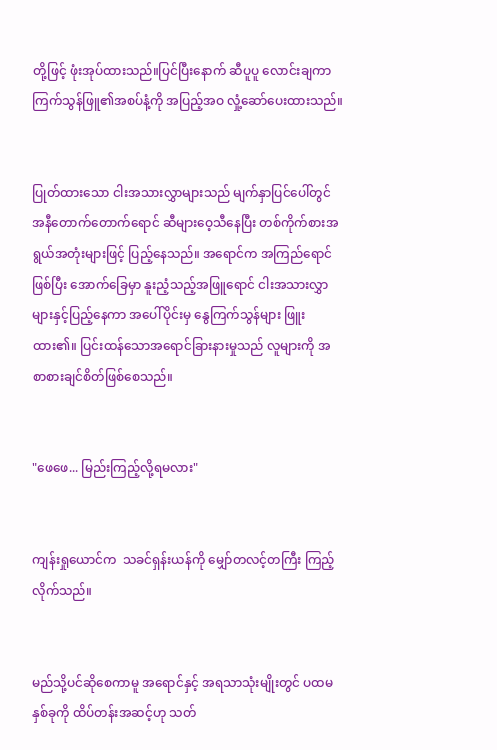တို့ဖြင့် ဖုံးအုပ်ထားသည်။ပြင်ပြီးနောက် ဆီပူပူ လောင်းချကာ  ကြက်သွန်ဖြူ၏အစပ်နံ့ကို အပြည့်အဝ လှုံ့ဆော်ပေးထားသည်။


ပြုတ်ထားသော ငါးအသားလွှာများသည် မျက်နှာပြင်ပေါ်တွင် အနီတောက်တောက်ရောင် ဆီများဝေ့သီနေပြီး တစ်ကိုက်စားအရွယ်အတုံးများဖြင့် ပြည့်နေသည်။ အရောင်က အကြည်ရောင်ဖြစ်ပြီး အောက်ခြေမှာ နူးညံ့သည့်အဖြူရောင် ငါးအသားလွှာများနှင့်ပြည့်နေကာ အပေါ်ပိုင်းမှ နွေကြက်သွန်များ ဖြူးထား၏။ ပြင်းထန်သောအရောင်ခြားနားမှုသည် လူများကို အစာစားချင်စိတ်ဖြစ်စေသည်။


"ဖေဖေ... မြည်းကြည့်လို့ရမလား"


ကျန်းရှုယောင်က  သခင်ရှန်းယန်ကို မျှော်တလင့်တကြီး ကြည့်လိုက်သည်။


မည်သို့ပင်ဆိုစေကာမူ အရောင်နှင့် အရသာသုံးမျိုးတွင် ပထမနှစ်ခုကို ထိပ်တန်းအဆင့်ဟု သတ်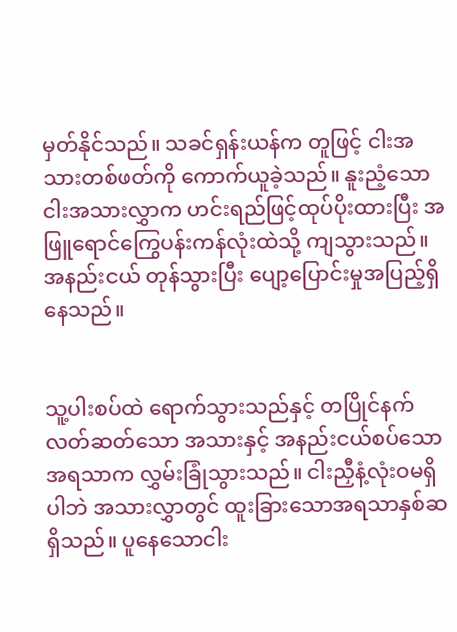မှတ်နိုင်သည်။ သခင်ရှန်းယန်က တူဖြင့် ငါးအသားတစ်ဖတ်ကို ကောက်ယူခဲ့သည်။ နူးညံ့သောငါးအသားလွှာက ဟင်းရည်ဖြင့်ထုပ်ပိုးထားပြီး အဖြူရောင်ကြွေပန်းကန်လုံးထဲသို့ ကျသွားသည်။ အနည်းငယ် တုန်သွားပြီး ပျော့ပြောင်းမှုအပြည့်ရှိနေသည်။


သူ့ပါးစပ်ထဲ ရောက်သွားသည်နှင့် တပြိုင်နက် လတ်ဆတ်သော အသားနှင့် အနည်းငယ်စပ်သော အရသာက လွှမ်းခြုံသွားသည်။ ငါးညှီနံ့လုံးဝမရှိပါဘဲ အသားလွှာတွင် ထူးခြားသောအရသာနှစ်ဆရှိသည်။ ပူနေသောငါး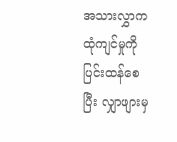အသားလွှာက ထုံကျင်မှုကို ပြင်းထန်စေပြီး လျှာဖျားမှ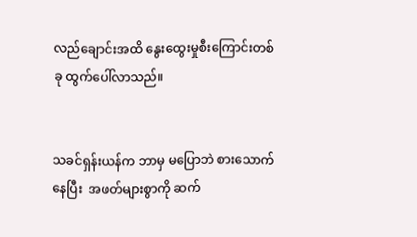လည်ချောင်းအထိ နွေးထွေးမှုစီးကြောင်းတစ်ခု ထွက်ပေါ်လာသည်။


သခင်ရှန်းယန်က ဘာမှ မပြောဘဲ စားသောက်နေပြီး  အဖတ်များစွာကို ဆက်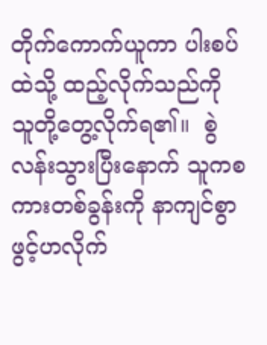တိုက်ကောက်ယူကာ ပါးစပ်ထဲသို့ ထည့်လိုက်သည်ကို သူတို့တွေ့လိုက်ရ၏။  စွဲလန်းသွားပြီးနောက် သူကစကားတစ်ခွန်းကို နာကျင်စွာ ဖွင့်ဟလိုက်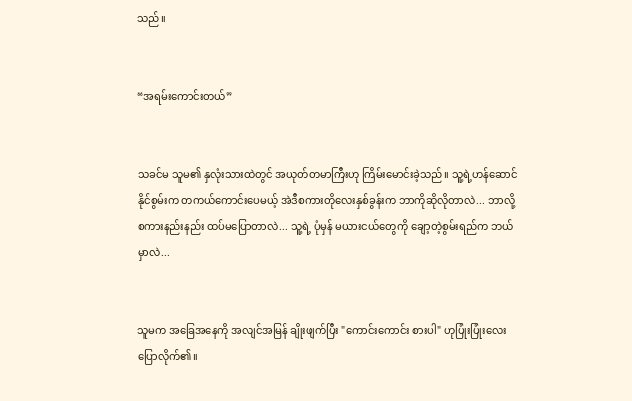သည်။


“အရမ်းကောင်းတယ်”


သခင်မ သူမ၏ နှလုံးသားထဲတွင် အယုတ်တမာကြီးဟု ကြိမ်းမောင်းခဲ့သည်။ သူ့ရဲ့ဟန်ဆောင်နိုင်စွမ်းက တကယ်ကောင်းပေမယ့် အဲဒီစကားတိုလေးနှစ်ခွန်းက ဘာကိုဆိုလိုတာလဲ... ဘာလို့ စကားနည်းနည်း ထပ်မပြောတာလဲ... သူ့ရဲ့ ပုံမှန် မယားငယ်တွေကို ချော့တဲ့စွမ်းရည်က ဘယ်မှာလဲ...


သူမက အခြေအနေကို အလျင်အမြန် ချိုးဖျက်ပြီး "ကောင်းကောင်း စားပါ" ဟုပြုံးပြုံးလေး ပြောလိုက်၏။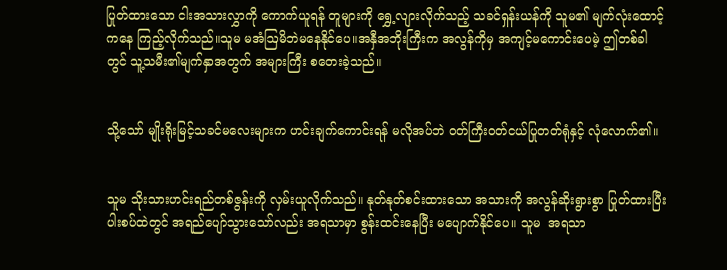ပြုတ်ထားသော ငါးအသားလွှာကို ကောက်ယူရန် တူများကို ရွှေ့လျားလိုက်သည့် သခင်ရှန်းယန်ကို သူမ၏ မျက်လုံးထောင့်ကနေ ကြည့်လိုက်သည်။သူမ မအံဩမိဘဲမနေနိုင်ပေ။အနှီအဘိုးကြီးက အလွန်ကိုမှ အကျင့်မကောင်းပေမဲ့ ဤတစ်ခါတွင် သူ့သမီး၏မျက်နှာအတွက် အများကြီး စတေးခဲ့သည်။


သို့သော် မျိုးရိုးမြင့်သခင်မလေးများက ဟင်းချက်ကောင်းရန် မလိုအပ်ဘဲ ဝတ်ကြီးဝတ်ငယ်ပြုတတ်ရုံနှင့် လုံလောက်၏။


သူမ သိုးသားဟင်းရည်တစ်ဇွန်းကို လှမ်းယူလိုက်သည်။ နုတ်နုတ်စင်းထားသော အသားကို အလွန်ဆိုးရွားစွာ ပြုတ်ထားပြီး ပါးစပ်ထဲတွင် အရည်ပျော်သွားသော်လည်း အရသာမှာ စွန်းထင်းနေပြီး မပျောက်နိုင်ပေ။ သူမ  အရသာ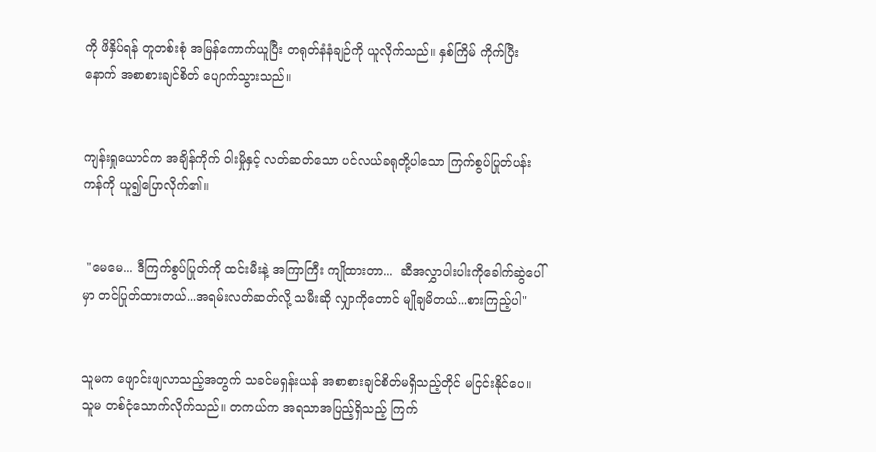ကို ဖိနှိပ်ရန် တူတစ်းစုံ အမြန်ကောက်ယူပြီး တရုတ်နံနံချဉ်ကို ယူလိုက်သည်။ နှစ်ကြိမ် ကိုက်ပြီးနောက် အစာစားချင်စိတ် ပျောက်သွားသည်။


ကျန်းရှုယောင်က အချိန်ကိုက် ဝါးမှိုနှင့် လတ်ဆတ်သော ပင်လယ်ခရုတို့ပါသော ကြက်စွပ်ပြုတ်ပန်းကန်ကို ယူ၍ပြောလိုက်၏။


 "မေမေ... ဒီကြက်စွပ်ပြုတ်ကို ထင်းမီးနဲ့ အကြာကြီး ကျိုထားတာ...  ဆီအလွှာပါးပါးကိုခေါက်ဆွဲပေါ်မှာ တင်ပြုတ်ထားတယ်...အရမ်းလတ်ဆတ်လို့ သမီးဆို လျှာကိုတောင် မျိုချမိတယ်...စားကြည့်ပါ"


သူမက ဖျောင်းဖျလာသည့်အတွက် သခင်မရှန်းယန် အစာစားချင်စိတ်မရှိသည့်တိုင် မငြင်းနိုင်ပေ။ သူမ တစ်ငုံသောက်လိုက်သည်။ တကယ်က အရသာအပြည့်ရှိသည့် ကြက်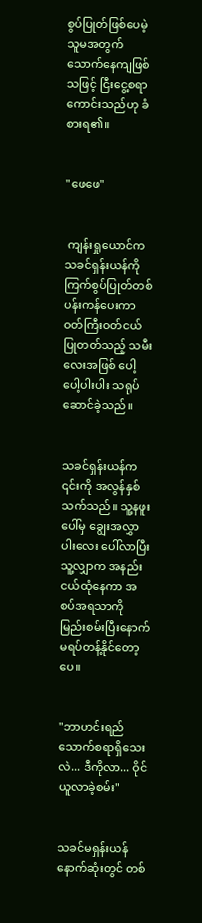စွပ်ပြုတ်ဖြစ်ပေမဲ့ သူမအတွက် သောက်နေကျဖြစ်သဖြင့် ငြီးငွေ့စရာကောင်းသည်ဟု ခံစားရ၏။


"ဖေဖေ"


 ကျန်းရှုယောင်က သခင်ရှန်းယန်ကို ကြက်စွပ်ပြုတ်တစ်ပန်းကန်ပေးကာ  ဝတ်ကြီးဝတ်ငယ်ပြုတတ်သည့် သမီးလေးအဖြစ် ပေါ့ပေါ့ပါးပါး သရုပ်ဆောင်ခဲ့သည်။


သခင်ရှန်းယန်က ၎င်းကို အလွန်နှစ်သက်သည်။ သူ့နဖူးပေါ်မှ ချွေးအလွှာပါးလေး ပေါ်လာပြီး သူ့လျှာက အနည်းငယ်ထုံနေကာ အစပ်အရသာကို မြည်းစမ်းပြီးနောက် မရပ်တန့်နိုင်တော့ပေ။


"ဘာဟင်းရည်သောက်စရာရှိသေးလဲ... ဒီကိုလာ... ဝိုင်ယူလာခဲ့စမ်း"


သခင်မရှန်းယန် နောက်ဆုံးတွင် တစ်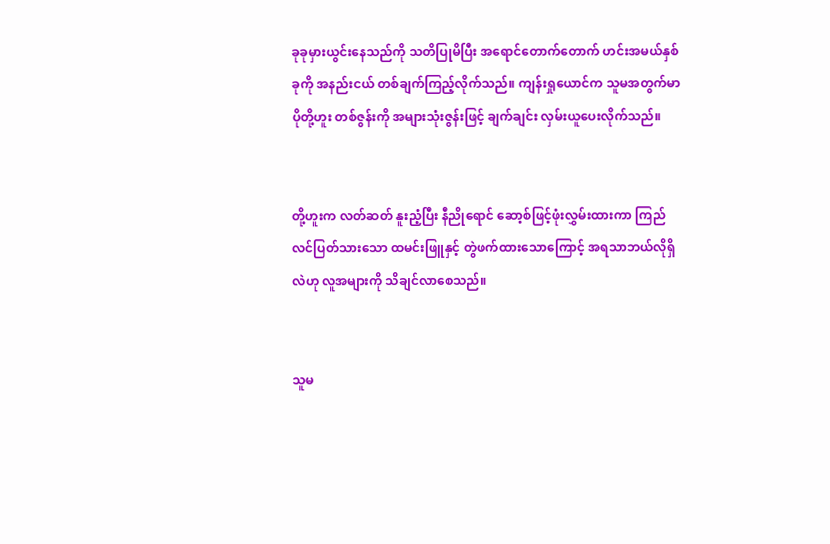ခုခုမှားယွင်းနေသည်ကို သတိပြုမိပြီး အရောင်တောက်တောက် ဟင်းအမယ်နှစ်ခုကို အနည်းငယ် တစ်ချက်ကြည့်လိုက်သည်။ ကျန်းရှုယောင်က သူမအတွက်မာပိုတို့ဟူး တစ်ဇွန်းကို အများသုံးဇွန်းဖြင့် ချက်ချင်း လှမ်းယူပေးလိုက်သည်။


တို့ဟူးက လတ်ဆတ် နူးညံ့ပြီး နီညိုရောင် ဆော့စ်ဖြင့်ဖုံးလွှမ်းထားကာ ကြည်လင်ပြတ်သားသော ထမင်းဖြူနှင့် တွဲဖက်ထားသောကြောင့် အရသာဘယ်လိုရှိလဲဟု လူအများကို သိချင်လာစေသည်။


သူမ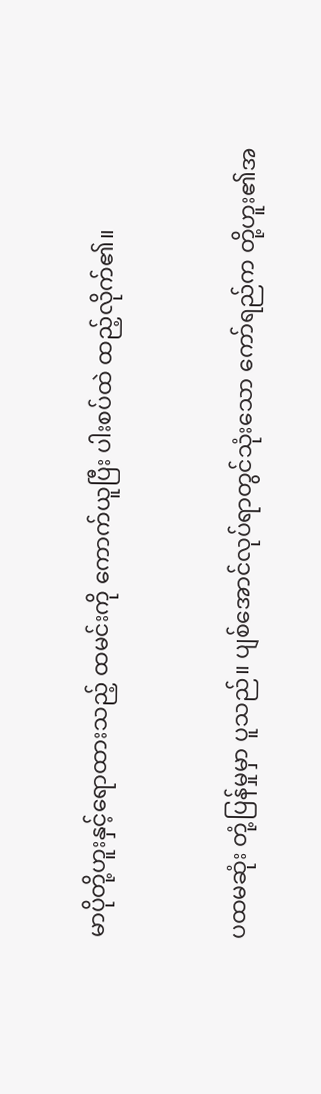မာပိုတို့ဟူးနှင့်ရောထားသည့် ထမင်းကို ကောက်ယူပြီး ပါးစပ်ထဲ ထည့်လိုက်၏။


ပထမဆုံး တုံ့ပြန်မှုမှာ ပူသည်။ ပျစ်အောင်လုပ်ရာတွင်သုံးသော ကော်ရည်က တို့ဟူး၏အ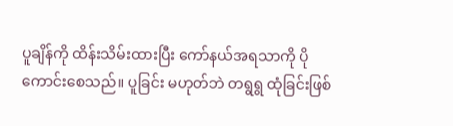ပူချိန်ကို ထိန်းသိမ်းထားပြီး ကော်နယ်အရသာကို ပိုကောင်းစေသည်။ ပူခြင်း မဟုတ်ဘဲ တရွရွ ထုံခြင်းဖြစ်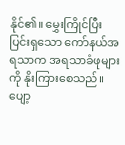နိုင်၏။ မွှေးကြိုင်ပြီး ပြင်းရှသော ကော်နယ်အရသာက အရသာခံဖုများကို နိုးကြားစေသည်။ ပျော့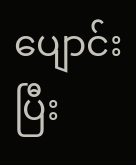ပျောင်းပြီး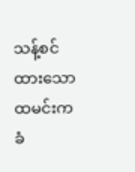သန့်စင်ထားသော ထမင်းက ခံ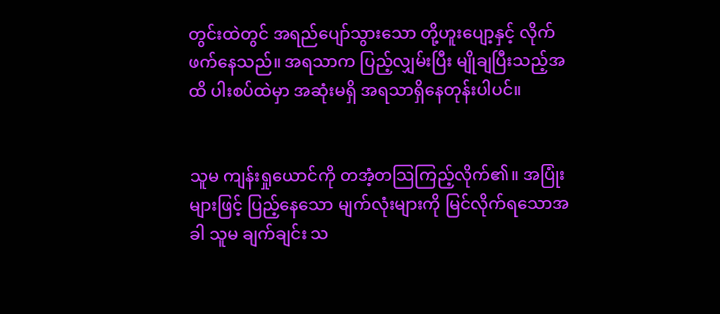တွင်းထဲတွင် အရည်ပျော်သွားသော တို့ဟူးပျော့နှင့် လိုက်ဖက်နေသည်။ အရသာက ပြည့်လျှမ်းပြီး မျိုချပြီးသည့်အထိ ပါးစပ်ထဲမှာ အဆုံးမရှိ အရသာရှိနေတုန်းပါပင်။


သူမ ကျန်းရှုယောင်ကို တအံ့တသြကြည့်လိုက်၏။ အပြုံးများဖြင့် ပြည့်နေသော မျက်လုံးများကို မြင်လိုက်ရသောအခါ သူမ ချက်ချင်း သ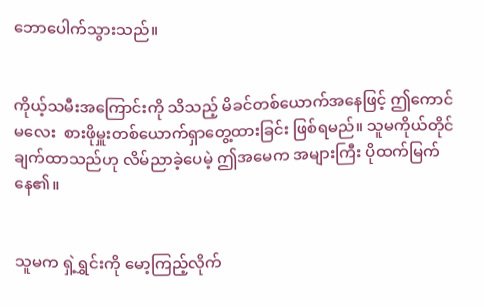ဘောပေါက်သွားသည်။


ကိုယ့်သမီးအကြောင်းကို သိသည့် မိခင်တစ်ယောက်အနေဖြင့် ဤကောင်မလေး  စားဖိုမှူးတစ်ယောက်ရှာတွေ့ထားခြင်း ဖြစ်ရမည်။ သူမကိုယ်တိုင် ချက်ထာသည်ဟု လိမ်ညာခဲ့ပေမဲ့ ဤအမေက အများကြီး ပိုထက်မြက်နေ၏။


သူမက ရှဲ့ရွှင်းကို မော့ကြည့်လိုက်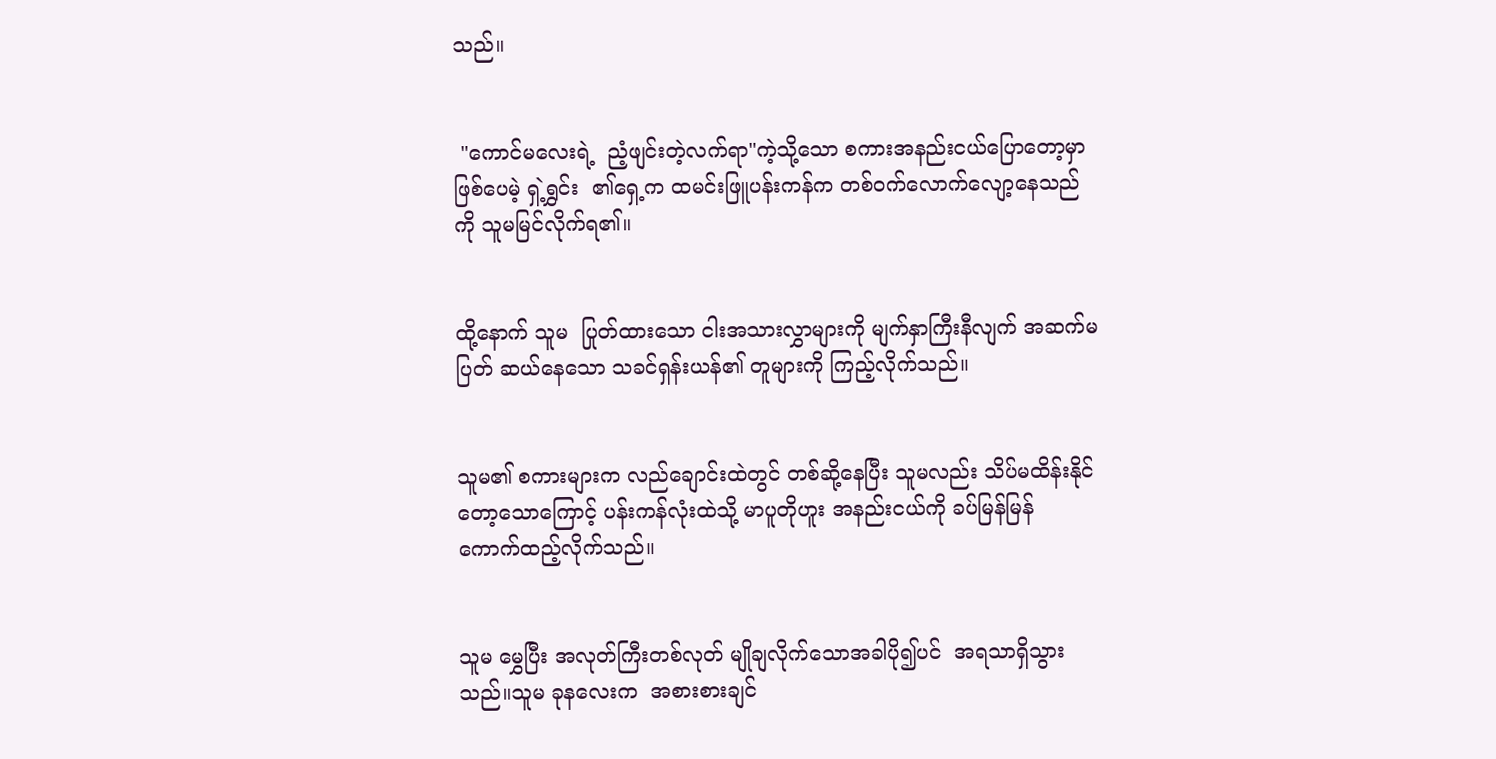သည်။


 "ကောင်မလေးရဲ့  ညံ့ဖျင်းတဲ့လက်ရာ"ကဲ့သို့သော စကားအနည်းငယ်ပြောတော့မှာဖြစ်ပေမဲ့ ရှဲ့ရွှင်း  ၏ရှေ့က ထမင်းဖြူပန်းကန်က တစ်ဝက်လောက်လျော့နေသည်ကို သူမမြင်လိုက်ရ၏။


ထို့နောက် သူမ  ပြုတ်ထားသော ငါးအသားလွှာများကို မျက်နှာကြီးနီလျက် အဆက်မပြတ် ဆယ်နေသော သခင်ရှန်းယန်၏ တူများကို ကြည့်လိုက်သည်။


သူမ၏ စကားများက လည်ချောင်းထဲတွင် တစ်ဆို့နေပြီး သူမလည်း သိပ်မထိန်းနိုင်တော့သောကြောင့် ပန်းကန်လုံးထဲသို့ မာပူတိုဟူး အနည်းငယ်ကို ခပ်မြန်မြန် ကောက်ထည့်လိုက်သည်။


သူမ မွှေပြီး အလုတ်ကြီးတစ်လုတ် မျိုချလိုက်သောအခါပို၍ပင်  အရသာရှိသွားသည်။သူမ ခုနလေးက  အစားစားချင်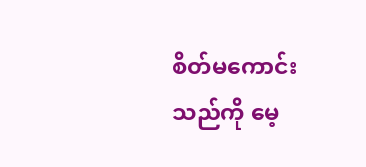စိတ်မကောင်းသည်ကို မေ့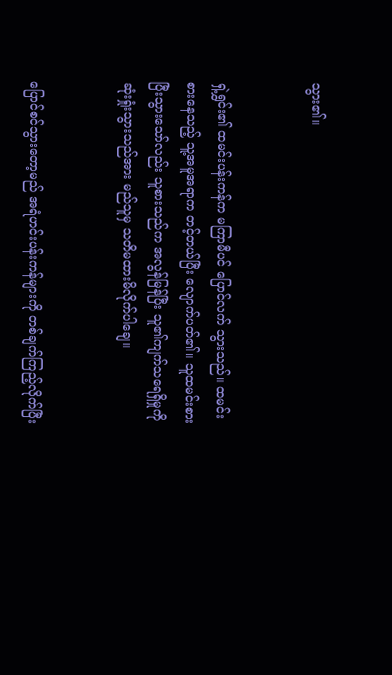သွား၏။


ရှဲ့ရွှင်း၏ ထမင်းပန်းကန်က မကြာမီပင် ပြောင်လက် သွားသည်။ ထမင်းစားနေသည့် သူ့အမူအရာက တင့်တယ်ပြီး လျောက်ပတ်၏။ သူထမင်းစားပြီးသွားသော်လည်း သူစားသည်က အလွန်မြန်ပြီး သူ၏ကျက်သရေရှိမှုကို ဆုံးရှုံးသွားသည်အား မည်သူမှ သတိမထားမိလိုက်ပါချေ။


ပြောင်စင်သွားတော့မည် အရံဟင်းပန်းကန်များကို တစ်ချက်ကြည့်လိုက်ပြီး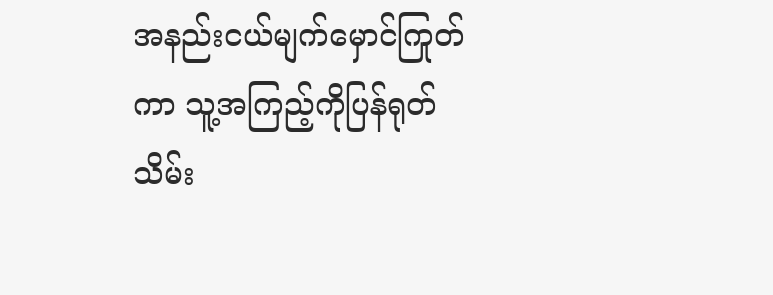အနည်းငယ်မျက်မှောင်ကြုတ်ကာ သူ့အကြည့်ကိုပြန်ရုတ်သိမ်း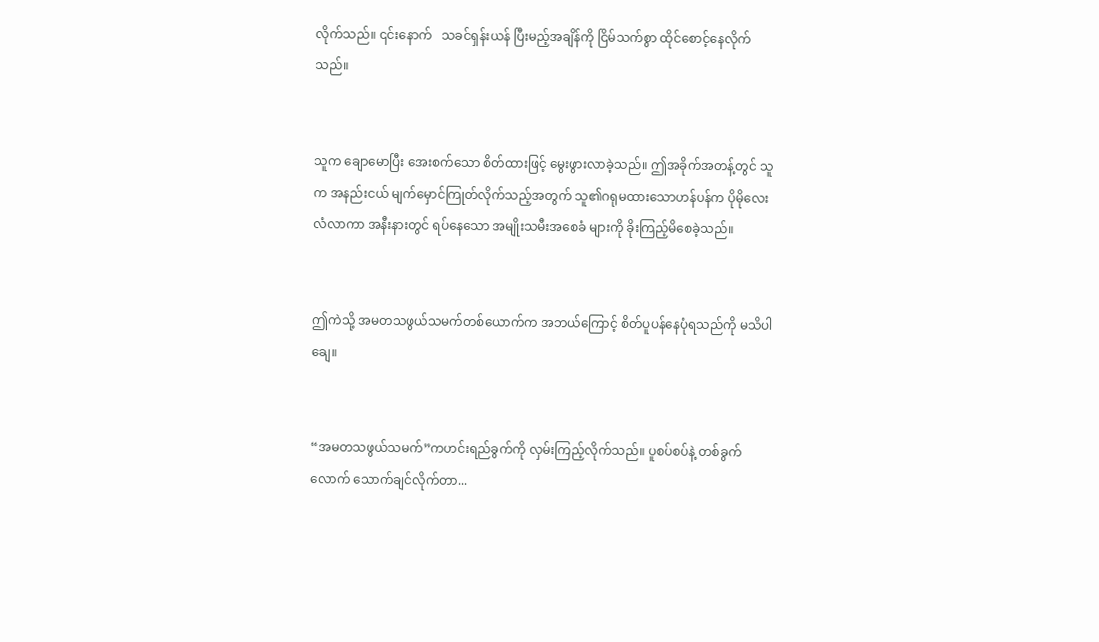လိုက်သည်။ ၎င်းနောက်   သခင်ရှန်းယန် ပြီးမည့်အချိန်ကို ငြိမ်သက်စွာ ထိုင်စောင့်နေလိုက်သည်။


သူက ချောမောပြီး အေးစက်သော စိတ်ထားဖြင့် မွေးဖွားလာခဲ့သည်။ ဤအခိုက်အတန့်တွင် သူက အနည်းငယ် မျက်မှောင်ကြုတ်လိုက်သည့်အတွက် သူ၏ဂရုမထားသောဟန်ပန်က ပိုမိုလေးလံလာကာ အနီးနားတွင် ရပ်နေသော အမျိုးသမီးအစေခံ များကို ခိုးကြည့်မိစေခဲ့သည်။


ဤကဲသို့ အမတသဖွယ်သမက်တစ်ယောက်က အဘယ်ကြောင့် စိတ်ပူပန်နေပုံရသည်ကို မသိပါချေ။


“အမတသဖွယ်သမက်”ကဟင်းရည်ခွက်ကို လှမ်းကြည့်လိုက်သည်။ ပူစပ်စပ်နဲ့ တစ်ခွက်လောက် သောက်ချင်လိုက်တာ...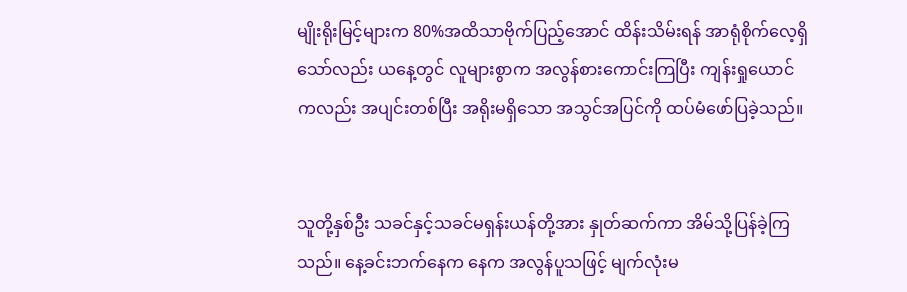မျိုးရိုးမြင့်များက 80%အထိသာဗိုက်ပြည့်အောင် ထိန်းသိမ်းရန် အာရုံစိုက်လေ့ရှိသော်လည်း ယနေ့တွင် လူများစွာက အလွန်စားကောင်းကြပြီး ကျန်းရှုယောင်ကလည်း အပျင်းတစ်ပြီး အရိုးမရှိသော အသွင်အပြင်ကို ထပ်မံဖော်ပြခဲ့သည်။


သူတို့နှစ်ဦး သခင်နှင့်သခင်မရှန်းယန်တို့အား နှုတ်ဆက်ကာ အိမ်သို့ပြန်ခဲ့ကြသည်။ နေ့ခင်းဘက်နေက နေက အလွန်ပူသဖြင့် မျက်လုံးမ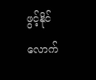ဖွင့်နိုင်လောက်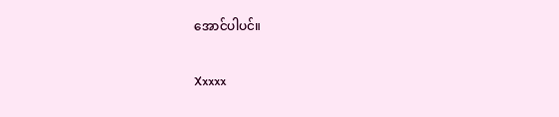အောင်ပါပင်။


Xxxxx